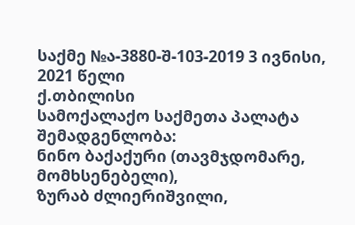საქმე №ა-3880-შ-103-2019 3 ივნისი, 2021 წელი
ქ.თბილისი
სამოქალაქო საქმეთა პალატა
შემადგენლობა:
ნინო ბაქაქური (თავმჯდომარე, მომხსენებელი),
ზურაბ ძლიერიშვილი,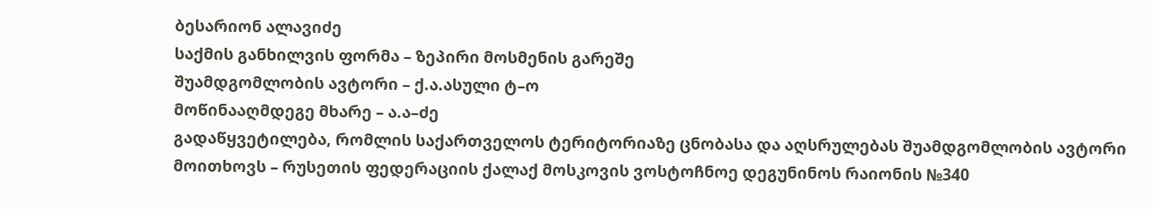ბესარიონ ალავიძე
საქმის განხილვის ფორმა – ზეპირი მოსმენის გარეშე
შუამდგომლობის ავტორი – ქ.ა.ასული ტ–ო
მოწინააღმდეგე მხარე – ა.ა–ძე
გადაწყვეტილება, რომლის საქართველოს ტერიტორიაზე ცნობასა და აღსრულებას შუამდგომლობის ავტორი მოითხოვს – რუსეთის ფედერაციის ქალაქ მოსკოვის ვოსტოჩნოე დეგუნინოს რაიონის №340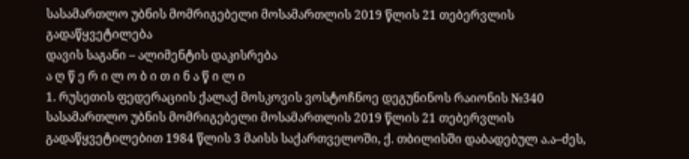სასამართლო უბნის მომრიგებელი მოსამართლის 2019 წლის 21 თებერვლის გადაწყვეტილება
დავის საგანი – ალიმენტის დაკისრება
ა ღ წ ე რ ი ლ ო ბ ი თ ი ნ ა წ ი ლ ი
1. რუსეთის ფედერაციის ქალაქ მოსკოვის ვოსტოჩნოე დეგუნინოს რაიონის №340 სასამართლო უბნის მომრიგებელი მოსამართლის 2019 წლის 21 თებერვლის გადაწყვეტილებით 1984 წლის 3 მაისს საქართველოში, ქ. თბილისში დაბადებულ ა.ა–ძეს,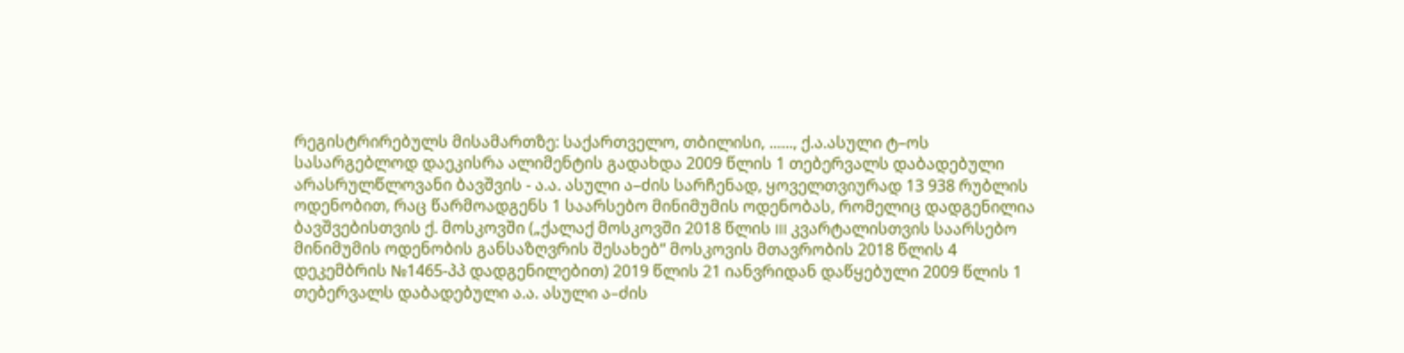რეგისტრირებულს მისამართზე: საქართველო, თბილისი, ......, ქ.ა.ასული ტ–ოს სასარგებლოდ დაეკისრა ალიმენტის გადახდა 2009 წლის 1 თებერვალს დაბადებული არასრულწლოვანი ბავშვის - ა.ა. ასული ა–ძის სარჩენად, ყოველთვიურად 13 938 რუბლის ოდენობით, რაც წარმოადგენს 1 საარსებო მინიმუმის ოდენობას, რომელიც დადგენილია ბავშვებისთვის ქ. მოსკოვში („ქალაქ მოსკოვში 2018 წლის III კვარტალისთვის საარსებო მინიმუმის ოდენობის განსაზღვრის შესახებ“ მოსკოვის მთავრობის 2018 წლის 4 დეკემბრის №1465-პპ დადგენილებით) 2019 წლის 21 იანვრიდან დაწყებული 2009 წლის 1 თებერვალს დაბადებული ა.ა. ასული ა–ძის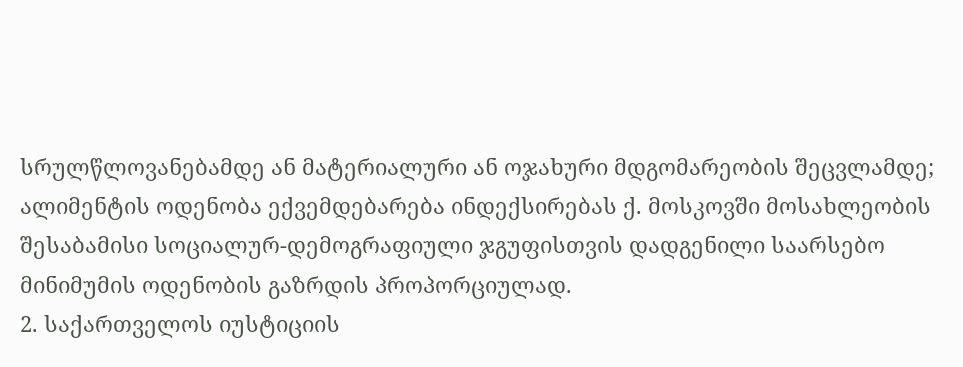სრულწლოვანებამდე ან მატერიალური ან ოჯახური მდგომარეობის შეცვლამდე; ალიმენტის ოდენობა ექვემდებარება ინდექსირებას ქ. მოსკოვში მოსახლეობის შესაბამისი სოციალურ-დემოგრაფიული ჯგუფისთვის დადგენილი საარსებო მინიმუმის ოდენობის გაზრდის პროპორციულად.
2. საქართველოს იუსტიციის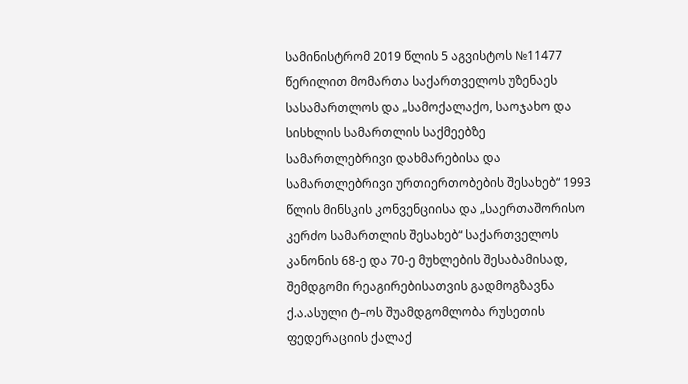სამინისტრომ 2019 წლის 5 აგვისტოს №11477 წერილით მომართა საქართველოს უზენაეს სასამართლოს და „სამოქალაქო, საოჯახო და სისხლის სამართლის საქმეებზე სამართლებრივი დახმარებისა და სამართლებრივი ურთიერთობების შესახებ“ 1993 წლის მინსკის კონვენციისა და „საერთაშორისო კერძო სამართლის შესახებ“ საქართველოს კანონის 68-ე და 70-ე მუხლების შესაბამისად, შემდგომი რეაგირებისათვის გადმოგზავნა ქ.ა.ასული ტ–ოს შუამდგომლობა რუსეთის ფედერაციის ქალაქ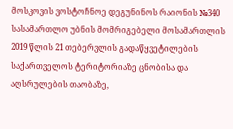მოსკოვის ვოსტოჩნოე დეგუნინოს რაიონის №340 სასამართლო უბნის მომრიგებელი მოსამართლის 2019 წლის 21 თებერვლის გადაწყვეტილების საქართველოს ტერიტორიაზე ცნობისა და აღსრულების თაობაზე,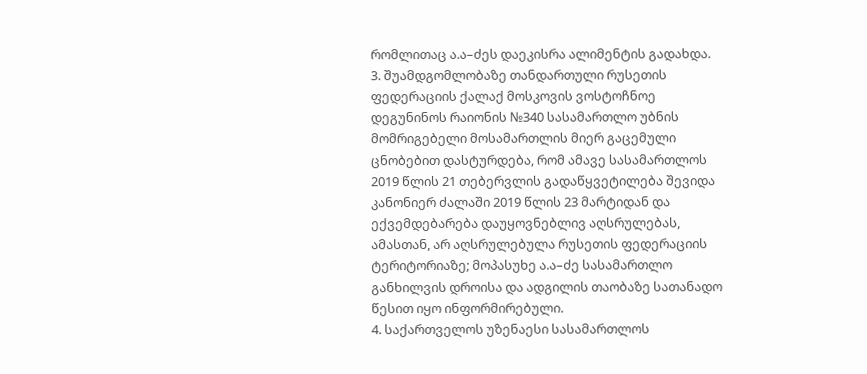რომლითაც ა.ა–ძეს დაეკისრა ალიმენტის გადახდა.
3. შუამდგომლობაზე თანდართული რუსეთის ფედერაციის ქალაქ მოსკოვის ვოსტოჩნოე დეგუნინოს რაიონის №340 სასამართლო უბნის მომრიგებელი მოსამართლის მიერ გაცემული ცნობებით დასტურდება, რომ ამავე სასამართლოს 2019 წლის 21 თებერვლის გადაწყვეტილება შევიდა კანონიერ ძალაში 2019 წლის 23 მარტიდან და ექვემდებარება დაუყოვნებლივ აღსრულებას, ამასთან, არ აღსრულებულა რუსეთის ფედერაციის ტერიტორიაზე; მოპასუხე ა.ა–ძე სასამართლო განხილვის დროისა და ადგილის თაობაზე სათანადო წესით იყო ინფორმირებული.
4. საქართველოს უზენაესი სასამართლოს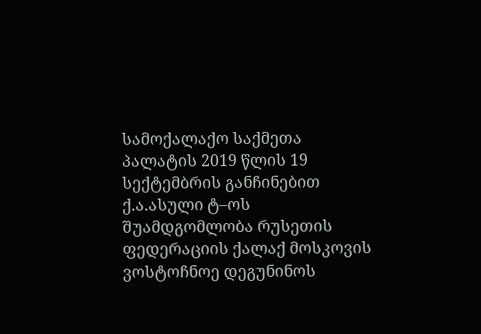სამოქალაქო საქმეთა პალატის 2019 წლის 19 სექტემბრის განჩინებით ქ.ა.ასული ტ–ოს შუამდგომლობა რუსეთის ფედერაციის ქალაქ მოსკოვის ვოსტოჩნოე დეგუნინოს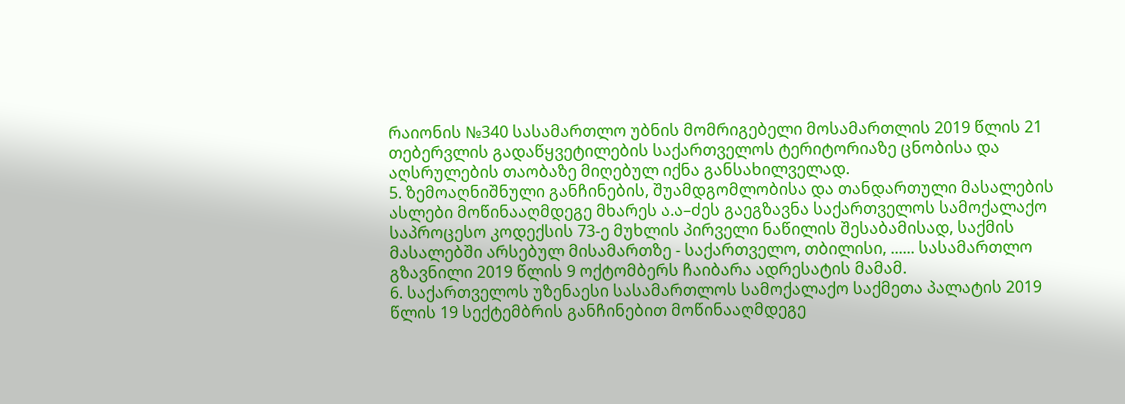რაიონის №340 სასამართლო უბნის მომრიგებელი მოსამართლის 2019 წლის 21 თებერვლის გადაწყვეტილების საქართველოს ტერიტორიაზე ცნობისა და აღსრულების თაობაზე მიღებულ იქნა განსახილველად.
5. ზემოაღნიშნული განჩინების, შუამდგომლობისა და თანდართული მასალების ასლები მოწინააღმდეგე მხარეს ა.ა–ძეს გაეგზავნა საქართველოს სამოქალაქო საპროცესო კოდექსის 73-ე მუხლის პირველი ნაწილის შესაბამისად, საქმის მასალებში არსებულ მისამართზე - საქართველო, თბილისი, ...... სასამართლო გზავნილი 2019 წლის 9 ოქტომბერს ჩაიბარა ადრესატის მამამ.
6. საქართველოს უზენაესი სასამართლოს სამოქალაქო საქმეთა პალატის 2019 წლის 19 სექტემბრის განჩინებით მოწინააღმდეგე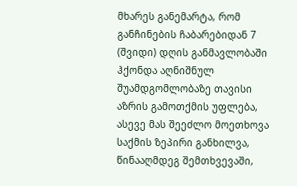მხარეს განემარტა, რომ განჩინების ჩაბარებიდან 7 (შვიდი) დღის განმავლობაში ჰქონდა აღნიშნულ შუამდგომლობაზე თავისი აზრის გამოთქმის უფლება, ასევე მას შეეძლო მოეთხოვა საქმის ზეპირი განხილვა, წინააღმდეგ შემთხვევაში,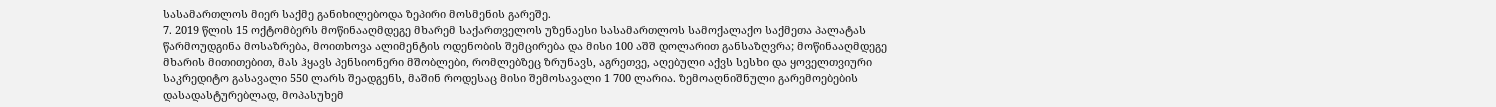სასამართლოს მიერ საქმე განიხილებოდა ზეპირი მოსმენის გარეშე.
7. 2019 წლის 15 ოქტომბერს მოწინააღმდეგე მხარემ საქართველოს უზენაესი სასამართლოს სამოქალაქო საქმეთა პალატას წარმოუდგინა მოსაზრება, მოითხოვა ალიმენტის ოდენობის შემცირება და მისი 100 აშშ დოლარით განსაზღვრა; მოწინააღმდეგე მხარის მითითებით, მას ჰყავს პენსიონერი მშობლები, რომლებზეც ზრუნავს, აგრეთვე, აღებული აქვს სესხი და ყოველთვიური საკრედიტო გასავალი 550 ლარს შეადგენს, მაშინ როდესაც მისი შემოსავალი 1 700 ლარია. ზემოაღნიშნული გარემოებების დასადასტურებლად, მოპასუხემ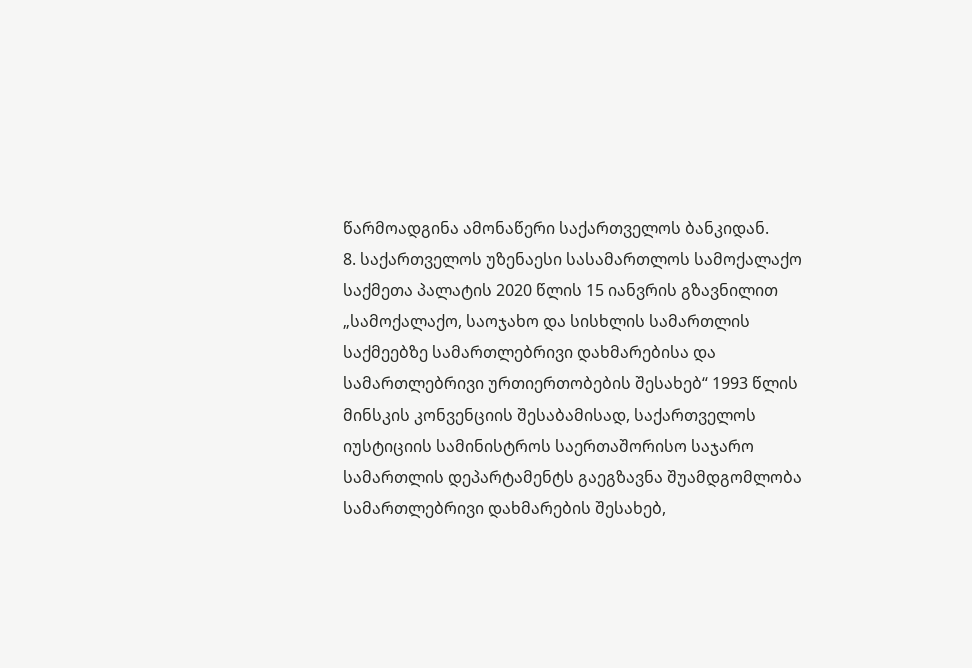წარმოადგინა ამონაწერი საქართველოს ბანკიდან.
8. საქართველოს უზენაესი სასამართლოს სამოქალაქო საქმეთა პალატის 2020 წლის 15 იანვრის გზავნილით „სამოქალაქო, საოჯახო და სისხლის სამართლის საქმეებზე სამართლებრივი დახმარებისა და სამართლებრივი ურთიერთობების შესახებ“ 1993 წლის მინსკის კონვენციის შესაბამისად, საქართველოს იუსტიციის სამინისტროს საერთაშორისო საჯარო სამართლის დეპარტამენტს გაეგზავნა შუამდგომლობა სამართლებრივი დახმარების შესახებ,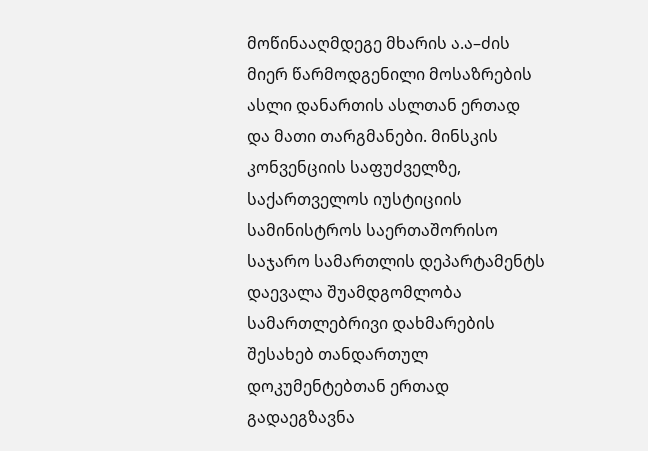მოწინააღმდეგე მხარის ა.ა–ძის მიერ წარმოდგენილი მოსაზრების ასლი დანართის ასლთან ერთად და მათი თარგმანები. მინსკის კონვენციის საფუძველზე, საქართველოს იუსტიციის სამინისტროს საერთაშორისო საჯარო სამართლის დეპარტამენტს დაევალა შუამდგომლობა სამართლებრივი დახმარების შესახებ თანდართულ დოკუმენტებთან ერთად გადაეგზავნა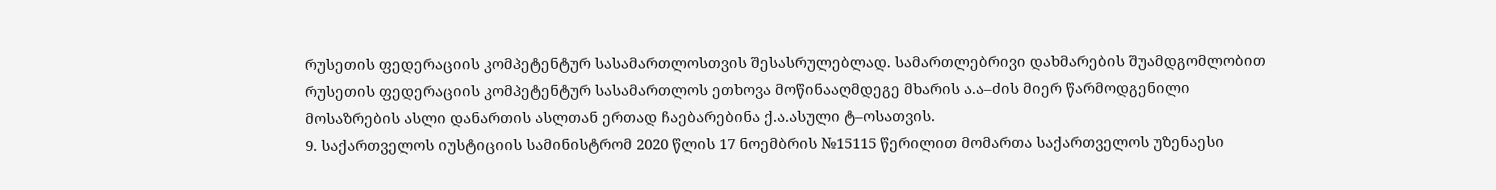რუსეთის ფედერაციის კომპეტენტურ სასამართლოსთვის შესასრულებლად. სამართლებრივი დახმარების შუამდგომლობით რუსეთის ფედერაციის კომპეტენტურ სასამართლოს ეთხოვა მოწინააღმდეგე მხარის ა.ა–ძის მიერ წარმოდგენილი მოსაზრების ასლი დანართის ასლთან ერთად ჩაებარებინა ქ.ა.ასული ტ–ოსათვის.
9. საქართველოს იუსტიციის სამინისტრომ 2020 წლის 17 ნოემბრის №15115 წერილით მომართა საქართველოს უზენაესი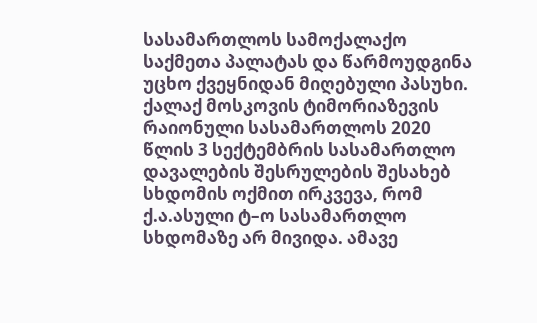სასამართლოს სამოქალაქო საქმეთა პალატას და წარმოუდგინა უცხო ქვეყნიდან მიღებული პასუხი. ქალაქ მოსკოვის ტიმორიაზევის რაიონული სასამართლოს 2020 წლის 3 სექტემბრის სასამართლო დავალების შესრულების შესახებ სხდომის ოქმით ირკვევა, რომ ქ.ა.ასული ტ–ო სასამართლო სხდომაზე არ მივიდა. ამავე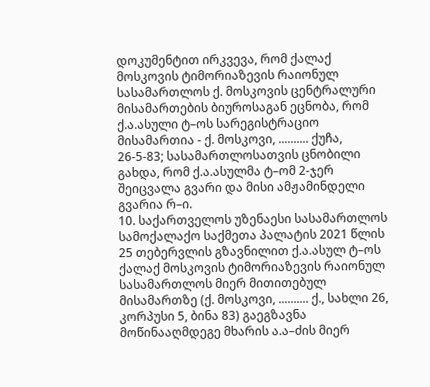დოკუმენტით ირკვევა, რომ ქალაქ მოსკოვის ტიმორიაზევის რაიონულ სასამართლოს ქ. მოსკოვის ცენტრალური მისამართების ბიუროსაგან ეცნობა, რომ ქ.ა.ასული ტ–ოს სარეგისტრაციო მისამართია - ქ. მოსკოვი, .......... ქუჩა, 26-5-83; სასამართლოსათვის ცნობილი გახდა, რომ ქ.ა.ასულმა ტ–ომ 2-ჯერ შეიცვალა გვარი და მისი ამჟამინდელი გვარია რ–ი.
10. საქართველოს უზენაესი სასამართლოს სამოქალაქო საქმეთა პალატის 2021 წლის 25 თებერვლის გზავნილით ქ.ა.ასულ ტ–ოს ქალაქ მოსკოვის ტიმორიაზევის რაიონულ სასამართლოს მიერ მითითებულ მისამართზე (ქ. მოსკოვი, .......... ქ., სახლი 26, კორპუსი 5, ბინა 83) გაეგზავნა მოწინააღმდეგე მხარის ა.ა–ძის მიერ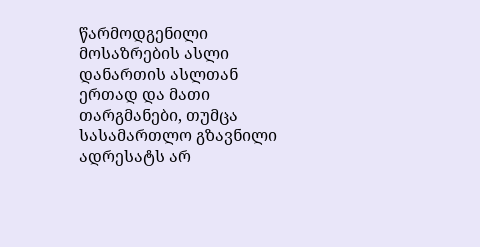წარმოდგენილი მოსაზრების ასლი დანართის ასლთან ერთად და მათი თარგმანები, თუმცა სასამართლო გზავნილი ადრესატს არ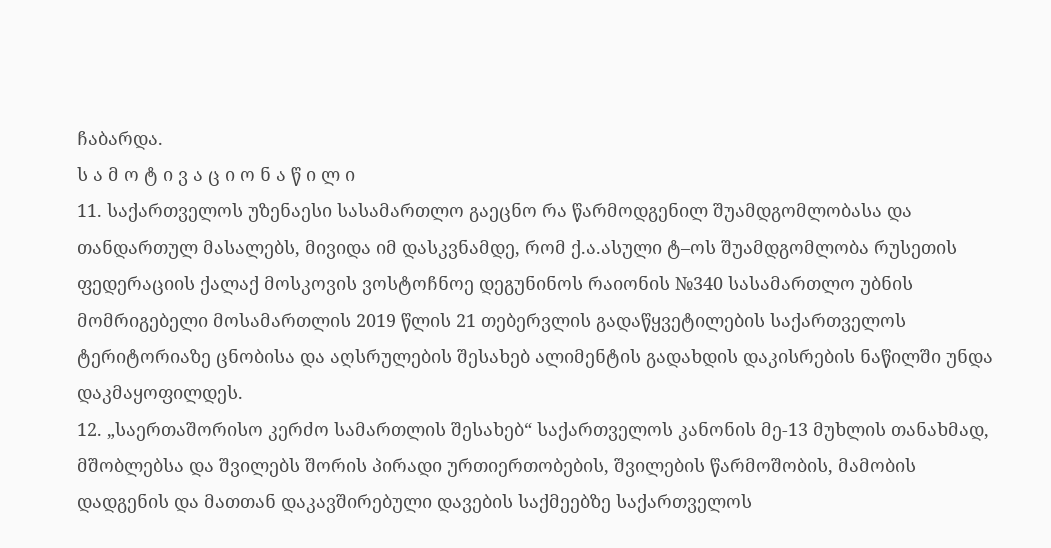ჩაბარდა.
ს ა მ ო ტ ი ვ ა ც ი ო ნ ა წ ი ლ ი
11. საქართველოს უზენაესი სასამართლო გაეცნო რა წარმოდგენილ შუამდგომლობასა და თანდართულ მასალებს, მივიდა იმ დასკვნამდე, რომ ქ.ა.ასული ტ–ოს შუამდგომლობა რუსეთის ფედერაციის ქალაქ მოსკოვის ვოსტოჩნოე დეგუნინოს რაიონის №340 სასამართლო უბნის მომრიგებელი მოსამართლის 2019 წლის 21 თებერვლის გადაწყვეტილების საქართველოს ტერიტორიაზე ცნობისა და აღსრულების შესახებ ალიმენტის გადახდის დაკისრების ნაწილში უნდა დაკმაყოფილდეს.
12. „საერთაშორისო კერძო სამართლის შესახებ“ საქართველოს კანონის მე-13 მუხლის თანახმად, მშობლებსა და შვილებს შორის პირადი ურთიერთობების, შვილების წარმოშობის, მამობის დადგენის და მათთან დაკავშირებული დავების საქმეებზე საქართველოს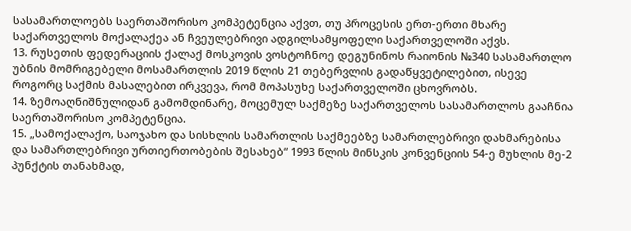სასამართლოებს საერთაშორისო კომპეტენცია აქვთ, თუ პროცესის ერთ-ერთი მხარე საქართველოს მოქალაქეა ან ჩვეულებრივი ადგილსამყოფელი საქართველოში აქვს.
13. რუსეთის ფედერაციის ქალაქ მოსკოვის ვოსტოჩნოე დეგუნინოს რაიონის №340 სასამართლო უბნის მომრიგებელი მოსამართლის 2019 წლის 21 თებერვლის გადაწყვეტილებით, ისევე როგორც საქმის მასალებით ირკვევა, რომ მოპასუხე საქართველოში ცხოვრობს.
14. ზემოაღნიშნულიდან გამომდინარე, მოცემულ საქმეზე საქართველოს სასამართლოს გააჩნია საერთაშორისო კომპეტენცია.
15. „სამოქალაქო, საოჯახო და სისხლის სამართლის საქმეებზე სამართლებრივი დახმარებისა და სამართლებრივი ურთიერთობების შესახებ“ 1993 წლის მინსკის კონვენციის 54-ე მუხლის მე-2 პუნქტის თანახმად,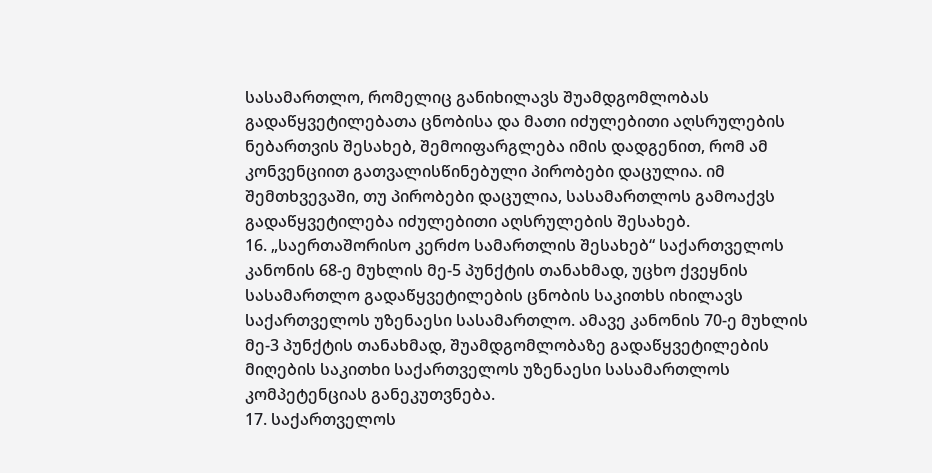სასამართლო, რომელიც განიხილავს შუამდგომლობას გადაწყვეტილებათა ცნობისა და მათი იძულებითი აღსრულების ნებართვის შესახებ, შემოიფარგლება იმის დადგენით, რომ ამ კონვენციით გათვალისწინებული პირობები დაცულია. იმ შემთხვევაში, თუ პირობები დაცულია, სასამართლოს გამოაქვს გადაწყვეტილება იძულებითი აღსრულების შესახებ.
16. „საერთაშორისო კერძო სამართლის შესახებ“ საქართველოს კანონის 68-ე მუხლის მე-5 პუნქტის თანახმად, უცხო ქვეყნის სასამართლო გადაწყვეტილების ცნობის საკითხს იხილავს საქართველოს უზენაესი სასამართლო. ამავე კანონის 70-ე მუხლის მე-3 პუნქტის თანახმად, შუამდგომლობაზე გადაწყვეტილების მიღების საკითხი საქართველოს უზენაესი სასამართლოს კომპეტენციას განეკუთვნება.
17. საქართველოს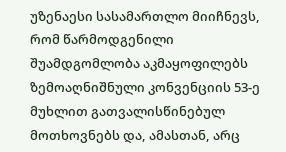უზენაესი სასამართლო მიიჩნევს, რომ წარმოდგენილი შუამდგომლობა აკმაყოფილებს ზემოაღნიშნული კონვენციის 53-ე მუხლით გათვალისწინებულ მოთხოვნებს და, ამასთან, არც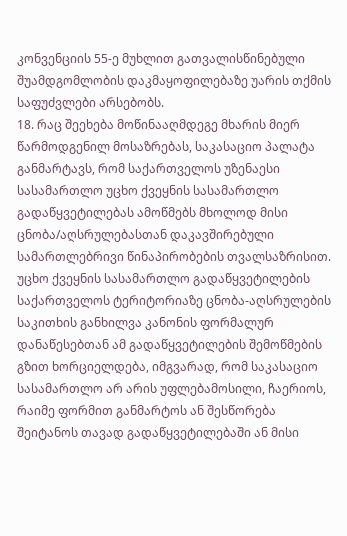კონვენციის 55-ე მუხლით გათვალისწინებული შუამდგომლობის დაკმაყოფილებაზე უარის თქმის საფუძვლები არსებობს.
18. რაც შეეხება მოწინააღმდეგე მხარის მიერ წარმოდგენილ მოსაზრებას, საკასაციო პალატა განმარტავს, რომ საქართველოს უზენაესი სასამართლო უცხო ქვეყნის სასამართლო გადაწყვეტილებას ამოწმებს მხოლოდ მისი ცნობა/აღსრულებასთან დაკავშირებული სამართლებრივი წინაპირობების თვალსაზრისით. უცხო ქვეყნის სასამართლო გადაწყვეტილების საქართველოს ტერიტორიაზე ცნობა-აღსრულების საკითხის განხილვა კანონის ფორმალურ დანაწესებთან ამ გადაწყვეტილების შემოწმების გზით ხორციელდება, იმგვარად, რომ საკასაციო სასამართლო არ არის უფლებამოსილი, ჩაერიოს, რაიმე ფორმით განმარტოს ან შესწორება შეიტანოს თავად გადაწყვეტილებაში ან მისი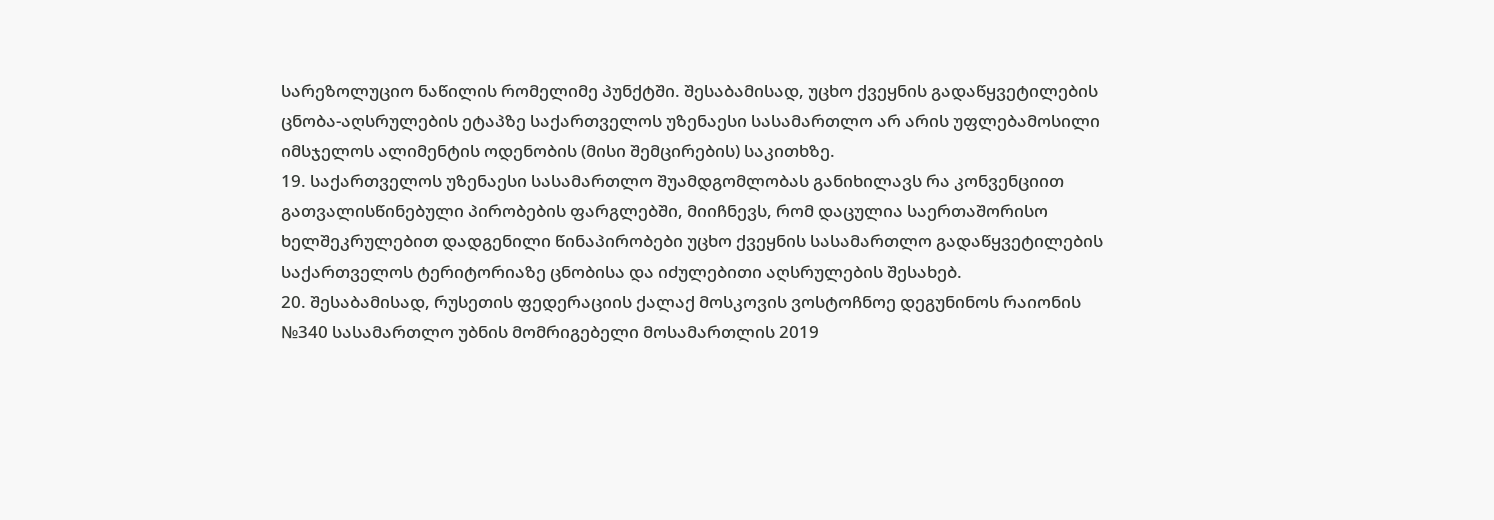სარეზოლუციო ნაწილის რომელიმე პუნქტში. შესაბამისად, უცხო ქვეყნის გადაწყვეტილების ცნობა-აღსრულების ეტაპზე საქართველოს უზენაესი სასამართლო არ არის უფლებამოსილი იმსჯელოს ალიმენტის ოდენობის (მისი შემცირების) საკითხზე.
19. საქართველოს უზენაესი სასამართლო შუამდგომლობას განიხილავს რა კონვენციით გათვალისწინებული პირობების ფარგლებში, მიიჩნევს, რომ დაცულია საერთაშორისო ხელშეკრულებით დადგენილი წინაპირობები უცხო ქვეყნის სასამართლო გადაწყვეტილების საქართველოს ტერიტორიაზე ცნობისა და იძულებითი აღსრულების შესახებ.
20. შესაბამისად, რუსეთის ფედერაციის ქალაქ მოსკოვის ვოსტოჩნოე დეგუნინოს რაიონის №340 სასამართლო უბნის მომრიგებელი მოსამართლის 2019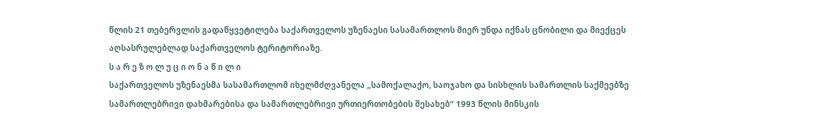წლის 21 თებერვლის გადაწყვეტილება საქართველოს უზენაესი სასამართლოს მიერ უნდა იქნას ცნობილი და მიექცეს აღსასრულებლად საქართველოს ტერიტორიაზე.
ს ა რ ე ზ ო ლ უ ც ი ო ნ ა წ ი ლ ი
საქართველოს უზენაესმა სასამართლომ იხელმძღვანელა „სამოქალაქო, საოჯახო და სისხლის სამართლის საქმეებზე სამართლებრივი დახმარებისა და სამართლებრივი ურთიერთობების შესახებ“ 1993 წლის მინსკის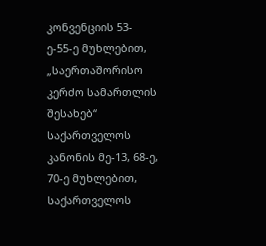კონვენციის 53-ე-55-ე მუხლებით, „საერთაშორისო კერძო სამართლის შესახებ“ საქართველოს კანონის მე-13, 68-ე, 70-ე მუხლებით, საქართველოს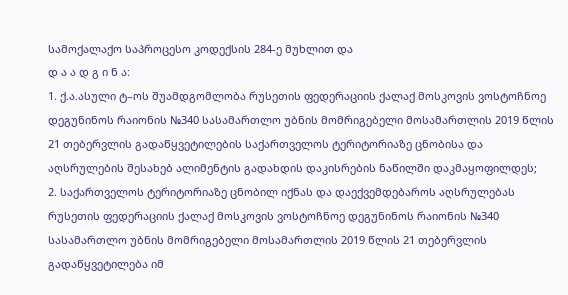სამოქალაქო საპროცესო კოდექსის 284-ე მუხლით და
დ ა ა დ გ ი ნ ა:
1. ქ.ა.ასული ტ–ოს შუამდგომლობა რუსეთის ფედერაციის ქალაქ მოსკოვის ვოსტოჩნოე დეგუნინოს რაიონის №340 სასამართლო უბნის მომრიგებელი მოსამართლის 2019 წლის 21 თებერვლის გადაწყვეტილების საქართველოს ტერიტორიაზე ცნობისა და აღსრულების შესახებ ალიმენტის გადახდის დაკისრების ნაწილში დაკმაყოფილდეს;
2. საქართველოს ტერიტორიაზე ცნობილ იქნას და დაექვემდებაროს აღსრულებას რუსეთის ფედერაციის ქალაქ მოსკოვის ვოსტოჩნოე დეგუნინოს რაიონის №340 სასამართლო უბნის მომრიგებელი მოსამართლის 2019 წლის 21 თებერვლის გადაწყვეტილება იმ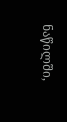ნაწილში,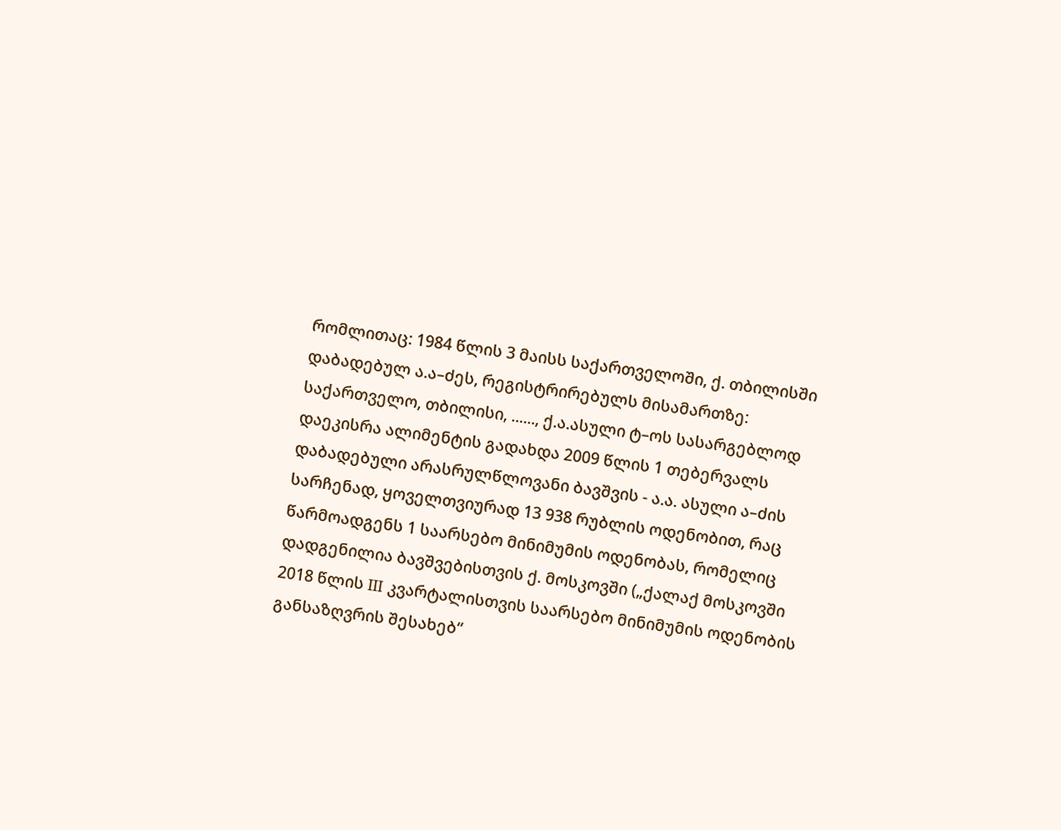რომლითაც: 1984 წლის 3 მაისს საქართველოში, ქ. თბილისში დაბადებულ ა.ა–ძეს, რეგისტრირებულს მისამართზე: საქართველო, თბილისი, ......, ქ.ა.ასული ტ–ოს სასარგებლოდ დაეკისრა ალიმენტის გადახდა 2009 წლის 1 თებერვალს დაბადებული არასრულწლოვანი ბავშვის - ა.ა. ასული ა–ძის სარჩენად, ყოველთვიურად 13 938 რუბლის ოდენობით, რაც წარმოადგენს 1 საარსებო მინიმუმის ოდენობას, რომელიც დადგენილია ბავშვებისთვის ქ. მოსკოვში („ქალაქ მოსკოვში 2018 წლის III კვარტალისთვის საარსებო მინიმუმის ოდენობის განსაზღვრის შესახებ“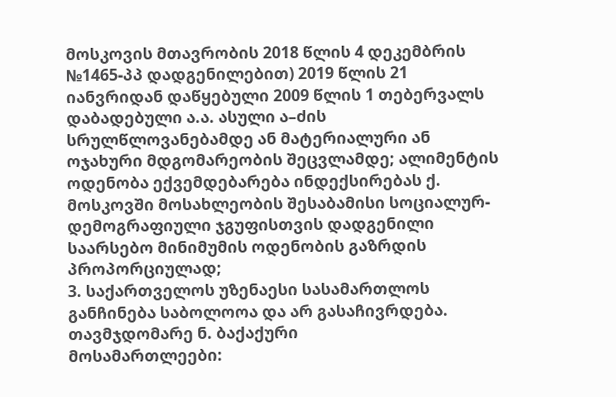მოსკოვის მთავრობის 2018 წლის 4 დეკემბრის №1465-პპ დადგენილებით) 2019 წლის 21 იანვრიდან დაწყებული 2009 წლის 1 თებერვალს დაბადებული ა.ა. ასული ა–ძის სრულწლოვანებამდე ან მატერიალური ან ოჯახური მდგომარეობის შეცვლამდე; ალიმენტის ოდენობა ექვემდებარება ინდექსირებას ქ. მოსკოვში მოსახლეობის შესაბამისი სოციალურ-დემოგრაფიული ჯგუფისთვის დადგენილი საარსებო მინიმუმის ოდენობის გაზრდის პროპორციულად;
3. საქართველოს უზენაესი სასამართლოს განჩინება საბოლოოა და არ გასაჩივრდება.
თავმჯდომარე ნ. ბაქაქური
მოსამართლეები: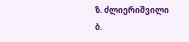ზ. ძლიერიშვილი
ბ.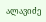ალავიძე